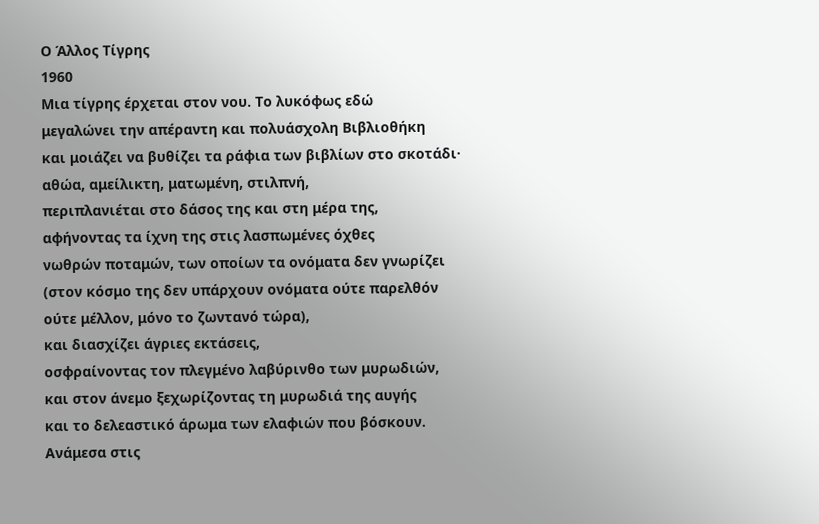Ο Άλλος Τίγρης
1960
Μια τίγρης έρχεται στον νου. Το λυκόφως εδώ
μεγαλώνει την απέραντη και πολυάσχολη Βιβλιοθήκη
και μοιάζει να βυθίζει τα ράφια των βιβλίων στο σκοτάδι·
αθώα, αμείλικτη, ματωμένη, στιλπνή,
περιπλανιέται στο δάσος της και στη μέρα της,
αφήνοντας τα ίχνη της στις λασπωμένες όχθες
νωθρών ποταμών, των οποίων τα ονόματα δεν γνωρίζει
(στον κόσμο της δεν υπάρχουν ονόματα ούτε παρελθόν
ούτε μέλλον, μόνο το ζωντανό τώρα),
και διασχίζει άγριες εκτάσεις,
οσφραίνοντας τον πλεγμένο λαβύρινθο των μυρωδιών,
και στον άνεμο ξεχωρίζοντας τη μυρωδιά της αυγής
και το δελεαστικό άρωμα των ελαφιών που βόσκουν.
Ανάμεσα στις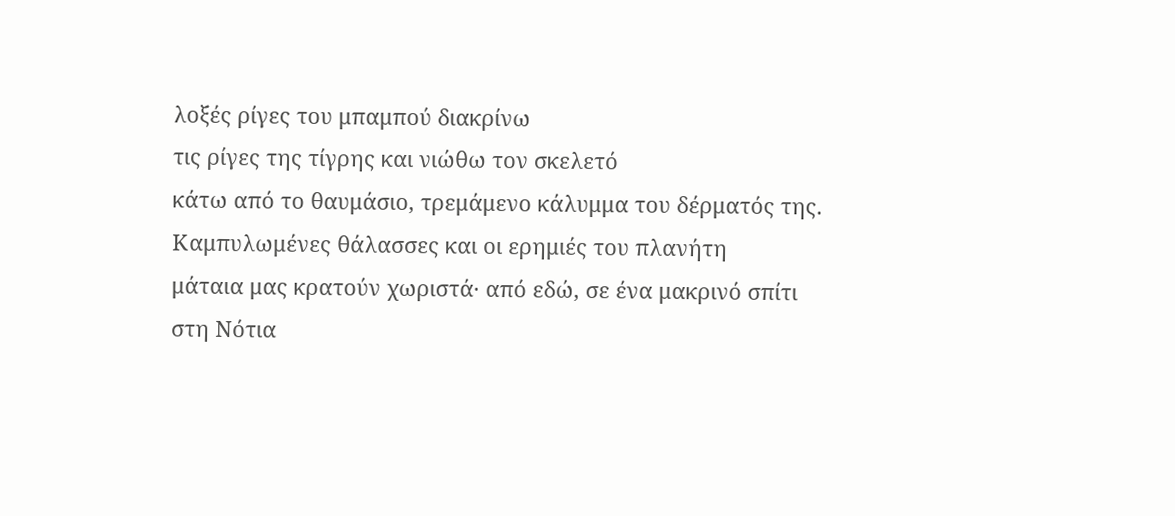λοξές ρίγες του μπαμπού διακρίνω
τις ρίγες της τίγρης και νιώθω τον σκελετό
κάτω από το θαυμάσιο, τρεμάμενο κάλυμμα του δέρματός της.
Καμπυλωμένες θάλασσες και οι ερημιές του πλανήτη
μάταια μας κρατούν χωριστά· από εδώ, σε ένα μακρινό σπίτι
στη Νότια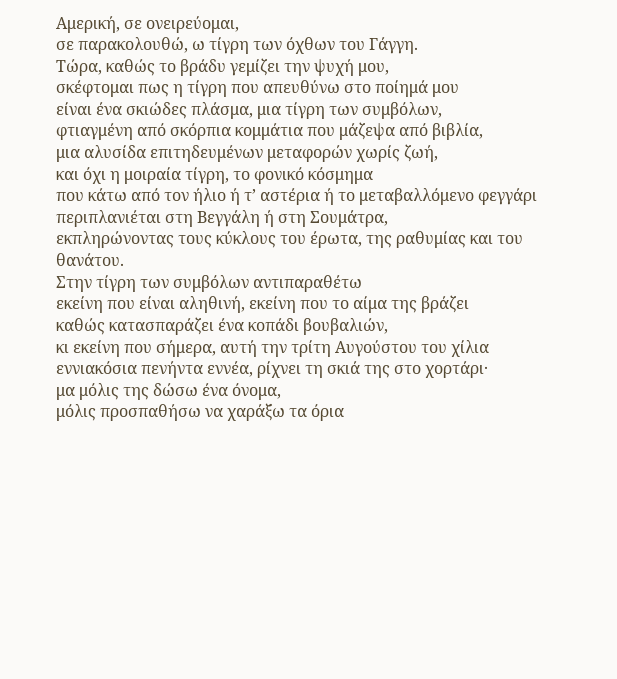Αμερική, σε ονειρεύομαι,
σε παρακολουθώ, ω τίγρη των όχθων του Γάγγη.
Τώρα, καθώς το βράδυ γεμίζει την ψυχή μου,
σκέφτομαι πως η τίγρη που απευθύνω στο ποίημά μου
είναι ένα σκιώδες πλάσμα, μια τίγρη των συμβόλων,
φτιαγμένη από σκόρπια κομμάτια που μάζεψα από βιβλία,
μια αλυσίδα επιτηδευμένων μεταφορών χωρίς ζωή,
και όχι η μοιραία τίγρη, το φονικό κόσμημα
που κάτω από τον ήλιο ή τ’ αστέρια ή το μεταβαλλόμενο φεγγάρι
περιπλανιέται στη Βεγγάλη ή στη Σουμάτρα,
εκπληρώνοντας τους κύκλους του έρωτα, της ραθυμίας και του θανάτου.
Στην τίγρη των συμβόλων αντιπαραθέτω
εκείνη που είναι αληθινή, εκείνη που το αίμα της βράζει
καθώς κατασπαράζει ένα κοπάδι βουβαλιών,
κι εκείνη που σήμερα, αυτή την τρίτη Αυγούστου του χίλια
εννιακόσια πενήντα εννέα, ρίχνει τη σκιά της στο χορτάρι·
μα μόλις της δώσω ένα όνομα,
μόλις προσπαθήσω να χαράξω τα όρια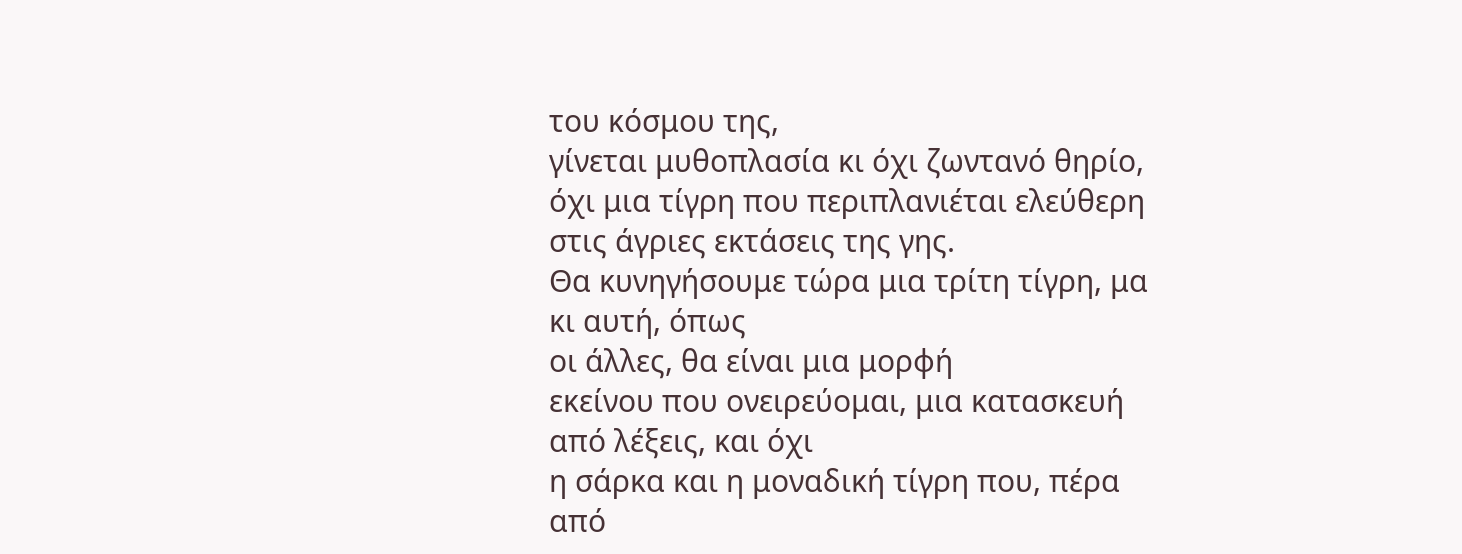του κόσμου της,
γίνεται μυθοπλασία κι όχι ζωντανό θηρίο,
όχι μια τίγρη που περιπλανιέται ελεύθερη στις άγριες εκτάσεις της γης.
Θα κυνηγήσουμε τώρα μια τρίτη τίγρη, μα κι αυτή, όπως
οι άλλες, θα είναι μια μορφή
εκείνου που ονειρεύομαι, μια κατασκευή από λέξεις, και όχι
η σάρκα και η μοναδική τίγρη που, πέρα από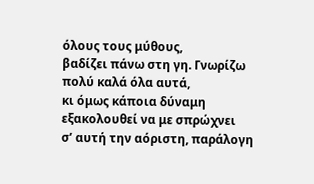όλους τους μύθους,
βαδίζει πάνω στη γη. Γνωρίζω πολύ καλά όλα αυτά,
κι όμως κάποια δύναμη εξακολουθεί να με σπρώχνει
σ’ αυτή την αόριστη, παράλογη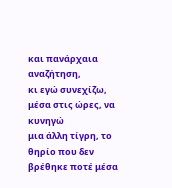και πανάρχαια αναζήτηση,
κι εγώ συνεχίζω, μέσα στις ώρες, να κυνηγώ
μια άλλη τίγρη, το θηρίο που δεν βρέθηκε ποτέ μέσα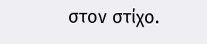στον στίχο.